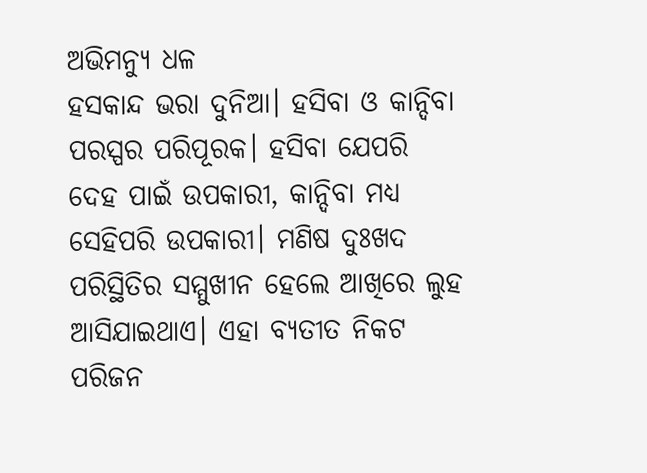ଅଭିମନ୍ୟୁ ଧଳ
ହସକାନ୍ଦ ଭରା ଦୁନିଆ। ହସିବା ଓ କାନ୍ଦିବା ପରସ୍ପର ପରିପୂରକ। ହସିବା ଯେପରି ଦେହ ପାଇଁ ଉପକାରୀ, କାନ୍ଦିବା ମଧ୍ୟ ସେହିପରି ଉପକାରୀ। ମଣିଷ ଦୁଃଖଦ ପରିସ୍ଥିତିର ସମ୍ମୁଖୀନ ହେଲେ ଆଖିରେ ଲୁହ ଆସିଯାଇଥାଏ। ଏହା ବ୍ୟତୀତ ନିକଟ ପରିଜନ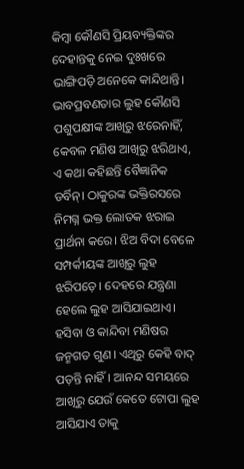କିମ୍ବା କୌଣସି ପ୍ରିୟବ୍ୟକ୍ତିଙ୍କର ଦେହାନ୍ତକୁ ନେଇ ଦୁଃଖରେ ଭାଙ୍ଗିପଡ଼ି ଅନେକେ କାନ୍ଦିଥାନ୍ତି। ଭାବପ୍ରବଣତାର ଲୁହ କୌଣସି ପଶୁପକ୍ଷୀଙ୍କ ଆଖିରୁ ଝରେନାହିଁ, କେବଳ ମଣିଷ ଆଖିରୁ ଝରିଥାଏ, ଏ କଥା କହିଛନ୍ତି ବୈଜ୍ଞାନିକ ଡର୍ବିନ୍। ଠାକୁରଙ୍କ ଭକ୍ତିରସରେ ନିମଗ୍ନ ଭକ୍ତ ଲୋତକ ଝରାଇ ପ୍ରାର୍ଥନା କରେ। ଝିଅ ବିଦା ବେଳେ ସମ୍ପର୍କୀୟଙ୍କ ଆଖିରୁ ଲୁହ ଝରିପଡ଼େ। ଦେହରେ ଯନ୍ତ୍ରଣା ହେଲେ ଲୁହ ଆସିଯାଇଥାଏ। ହସିବା ଓ କାନ୍ଦିବା ମଣିଷର ଜନ୍ମଗତ ଗୁଣ। ଏଥିରୁ କେହି ବାଦ୍ ପଡ଼ନ୍ତି ନାହିଁ। ଆନନ୍ଦ ସମୟରେ ଆଖିରୁ ଯେଉଁ କେତେ ଟୋପା ଲୁହ ଆସିଯାଏ ତାକୁ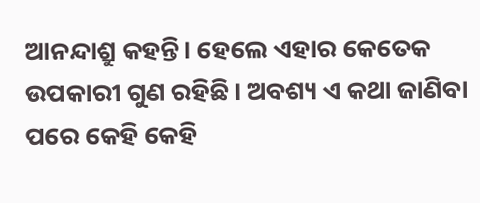ଆନନ୍ଦାଶ୍ରୁ କହନ୍ତି। ହେଲେ ଏହାର କେତେକ ଉପକାରୀ ଗୁଣ ରହିଛି। ଅବଶ୍ୟ ଏ କଥା ଜାଣିବା ପରେ କେହି କେହି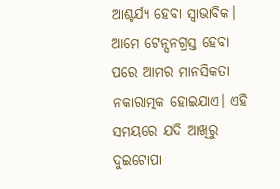ଆଶ୍ଚର୍ଯ୍ୟ ହେବା ସ୍ବାଭାବିକ। ଆମେ ଟେନ୍ସନଗ୍ରସ୍ତ ହେବା ପରେ ଆମର ମାନସିକତା ନକାରାତ୍ମକ ହୋଇଯାଏ। ଏହି ସମୟରେ ଯଦି ଆଖିରୁ ଦୁଇଟୋପା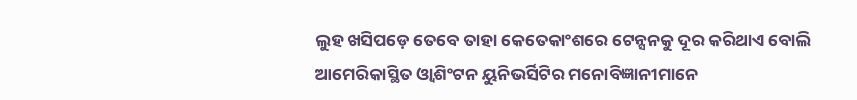ଲୁହ ଖସିପଡ଼େ ତେବେ ତାହା କେତେକାଂଶରେ ଟେନ୍ସନକୁ ଦୂର କରିଥାଏ ବୋଲି ଆମେରିକାସ୍ଥିତ ଓ୍ବାଶିଂଟନ ୟୁନିଭର୍ସିଟିର ମନୋବିଜ୍ଞାନୀମାନେ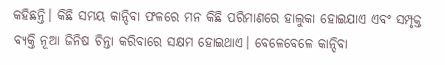କହିଛନ୍ତି। କିଛି ସମୟ କାନ୍ଦିବା ଫଳରେ ମନ କିଛି ପରିମାଣରେ ହାଲୁକା ହୋଇଯାଏ ଏବଂ ସମ୍ପୃକ୍ତ ବ୍ୟକ୍ତି ନୂଆ ଜିନିଷ ଚିନ୍ତା କରିବାରେ ସକ୍ଷମ ହୋଇଥାଏ। ବେଳେବେଳେ କାନ୍ଦିବା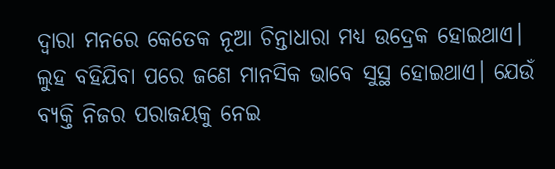ଦ୍ୱାରା ମନରେ କେତେକ ନୂଆ ଚିନ୍ତାଧାରା ମଧ୍ୟ ଉଦ୍ରେକ ହୋଇଥାଏ। ଲୁହ ବହିଯିବା ପରେ ଜଣେ ମାନସିକ ଭାବେ ସୁସ୍ଥ ହୋଇଥାଏ। ଯେଉଁ ବ୍ୟକ୍ତି ନିଜର ପରାଜୟକୁ ନେଇ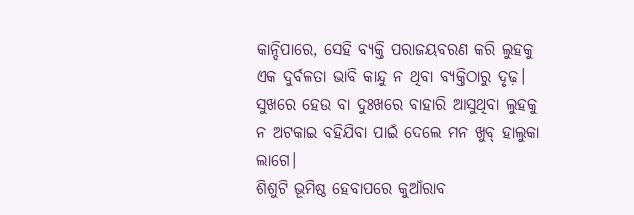କାନ୍ଦିପାରେ, ସେହି ବ୍ୟକ୍ତି ପରାଜୟବରଣ କରି ଲୁହକୁ ଏକ ଦୁର୍ବଳତା ଭାବି କାନ୍ଦୁ ନ ଥିବା ବ୍ୟକ୍ତିଠାରୁ ଦୃଢ଼। ସୁଖରେ ହେଉ ବା ଦୁଃଖରେ ବାହାରି ଆସୁଥିବା ଲୁହକୁ ନ ଅଟକାଇ ବହିଯିବା ପାଇଁ ଦେଲେ ମନ ଖୁବ୍ ହାଲୁକା ଲାଗେ।
ଶିଶୁଟି ଭୂମିଷ୍ଠ ହେବାପରେ କୁଆଁରାବ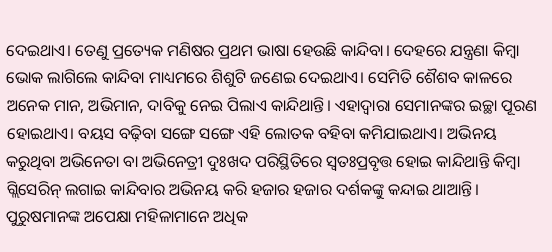ଦେଇଥାଏ। ତେଣୁ ପ୍ରତ୍ୟେକ ମଣିଷର ପ୍ରଥମ ଭାଷା ହେଉଛି କାନ୍ଦିବା। ଦେହରେ ଯନ୍ତ୍ରଣା କିମ୍ବା ଭୋକ ଲାଗିଲେ କାନ୍ଦିବା ମାଧ୍ୟମରେ ଶିଶୁଟି ଜଣେଇ ଦେଇଥାଏ। ସେମିତି ଶୈଶବ କାଳରେ ଅନେକ ମାନ, ଅଭିମାନ, ଦାବିକୁ ନେଇ ପିଲାଏ କାନ୍ଦିଥାନ୍ତି। ଏହାଦ୍ୱାରା ସେମାନଙ୍କର ଇଚ୍ଛା ପୂରଣ ହୋଇଥାଏ। ବୟସ ବଢ଼ିବା ସଙ୍ଗେ ସଙ୍ଗେ ଏହି ଲୋତକ ବହିବା କମିଯାଇଥାଏ। ଅଭିନୟ କରୁଥିବା ଅଭିନେତା ବା ଅଭିନେତ୍ରୀ ଦୁଃଖଦ ପରିସ୍ଥିତିରେ ସ୍ବତଃପ୍ରବୃତ୍ତ ହୋଇ କାନ୍ଦିଥାନ୍ତି କିମ୍ବା ଗ୍ଲିସେରିନ୍ ଲଗାଇ କାନ୍ଦିବାର ଅଭିନୟ କରି ହଜାର ହଜାର ଦର୍ଶକଙ୍କୁ କନ୍ଦାଇ ଥାଆନ୍ତି। ପୁରୁଷମାନଙ୍କ ଅପେକ୍ଷା ମହିଳାମାନେ ଅଧିକ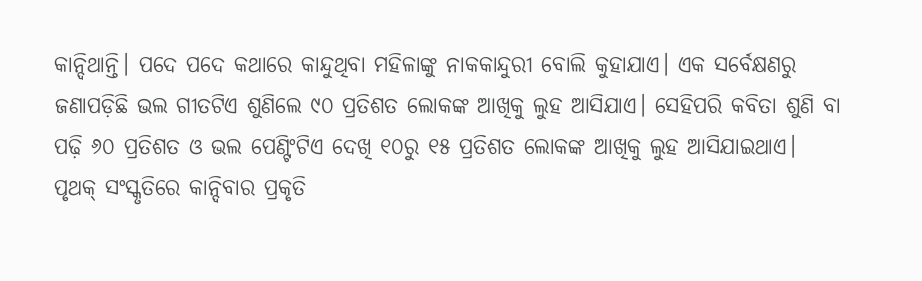କାନ୍ଦିଥାନ୍ତି। ପଦେ ପଦେ କଥାରେ କାନ୍ଦୁଥିବା ମହିଳାଙ୍କୁ ନାକକାନ୍ଦୁରୀ ବୋଲି କୁହାଯାଏ। ଏକ ସର୍ବେକ୍ଷଣରୁ ଜଣାପଡ଼ିଛି ଭଲ ଗୀତଟିଏ ଶୁଣିଲେ ୯୦ ପ୍ରତିଶତ ଲୋକଙ୍କ ଆଖିକୁ ଲୁହ ଆସିଯାଏ। ସେହିପରି କବିତା ଶୁଣି ବା ପଢ଼ି ୬୦ ପ୍ରତିଶତ ଓ ଭଲ ପେଣ୍ଟିଂଟିଏ ଦେଖି ୧୦ରୁ ୧୫ ପ୍ରତିଶତ ଲୋକଙ୍କ ଆଖିକୁ ଲୁହ ଆସିଯାଇଥାଏ।
ପୃଥକ୍ ସଂସ୍କୃତିରେ କାନ୍ଦିବାର ପ୍ରକୃତି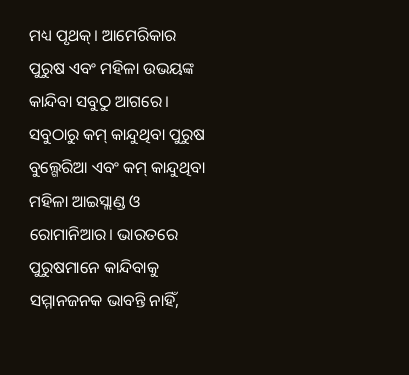ମଧ୍ୟ ପୃଥକ୍। ଆମେରିକାର ପୁରୁଷ ଏବଂ ମହିଳା ଉଭୟଙ୍କ କାନ୍ଦିବା ସବୁଠୁ ଆଗରେ। ସବୁଠାରୁ କମ୍ କାନ୍ଦୁଥିବା ପୁରୁଷ ବୁଲ୍ଗେରିଆ ଏବଂ କମ୍ କାନ୍ଦୁଥିବା ମହିଳା ଆଇସ୍ଲାଣ୍ଡ ଓ ରୋମାନିଆର। ଭାରତରେ ପୁରୁଷମାନେ କାନ୍ଦିବାକୁ ସମ୍ମାନଜନକ ଭାବନ୍ତି ନାହିଁ,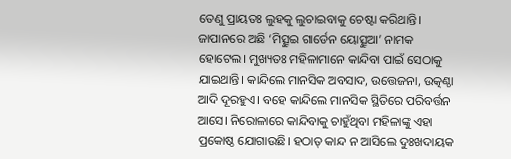ତେଣୁ ପ୍ରାୟତଃ ଲୁହକୁ ଲୁଚାଇବାକୁ ଚେଷ୍ଟା କରିଥାନ୍ତି।
ଜାପାନରେ ଅଛି ‘ମିତ୍ସୁଇ ଗାର୍ଡେନ ୟୋତ୍ସୁଆ’ ନାମକ ହୋଟେଲ। ମୁଖ୍ୟତଃ ମହିଳାମାନେ କାନ୍ଦିବା ପାଇଁ ସେଠାକୁ ଯାଇଥାନ୍ତି। କାନ୍ଦିଲେ ମାନସିକ ଅବସାଦ, ଉତ୍ତେଜନା, ଉତ୍କଣ୍ଠା ଆଦି ଦୂରହୁଏ। ବହେ କାନ୍ଦିଲେ ମାନସିକ ସ୍ଥିତିରେ ପରିବର୍ତ୍ତନ ଆସେ। ନିରୋଳାରେ କାନ୍ଦିବାକୁ ଚାହୁଁଥିବା ମହିଳାଙ୍କୁ ଏହା ପ୍ରକୋଷ୍ଠ ଯୋଗାଉଛି। ହଠାତ୍ କାନ୍ଦ ନ ଆସିଲେ ଦୁଃଖଦାୟକ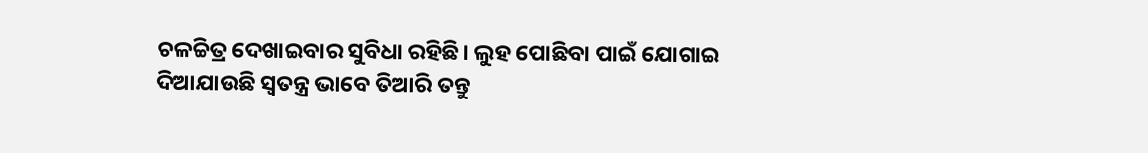ଚଳଚ୍ଚିତ୍ର ଦେଖାଇବାର ସୁବିଧା ରହିଛି। ଲୁହ ପୋଛିବା ପାଇଁ ଯୋଗାଇ ଦିଆଯାଉଛି ସ୍ବତନ୍ତ୍ର ଭାବେ ତିଆରି ତନ୍ତୁ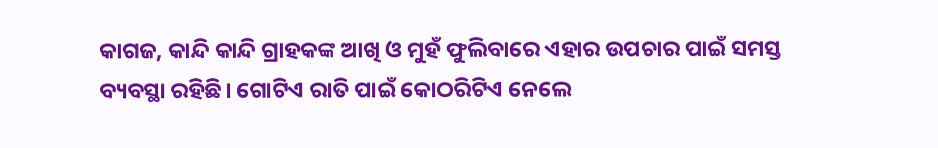କାଗଜ, କାନ୍ଦି କାନ୍ଦି ଗ୍ରାହକଙ୍କ ଆଖି ଓ ମୁହଁ ଫୁଲିବାରେ ଏହାର ଉପଚାର ପାଇଁ ସମସ୍ତ ବ୍ୟବସ୍ଥା ରହିଛି। ଗୋଟିଏ ରାତି ପାଇଁ କୋଠରିଟିଏ ନେଲେ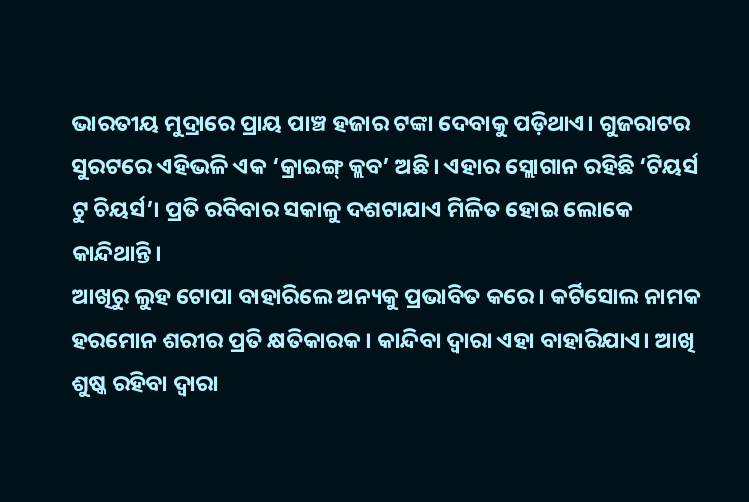ଭାରତୀୟ ମୁଦ୍ରାରେ ପ୍ରାୟ ପାଞ୍ଚ ହଜାର ଟଙ୍କା ଦେବାକୁ ପଡ଼ିଥାଏ। ଗୁଜରାଟର ସୁରଟରେ ଏହିଭଳି ଏକ ‘କ୍ରାଇଙ୍ଗ୍ କ୍ଲବ’ ଅଛି। ଏହାର ସ୍ଲୋଗାନ ରହିଛି ‘ଟିୟର୍ସ ଟୁ ଚିୟର୍ସ’। ପ୍ରତି ରବିବାର ସକାଳୁ ଦଶଟାଯାଏ ମିଳିତ ହୋଇ ଲୋକେ କାନ୍ଦିଥାନ୍ତି।
ଆଖିରୁ ଲୁହ ଟୋପା ବାହାରିଲେ ଅନ୍ୟକୁ ପ୍ରଭାବିତ କରେ। କର୍ଟିସୋଲ ନାମକ ହରମୋନ ଶରୀର ପ୍ରତି କ୍ଷତିକାରକ। କାନ୍ଦିବା ଦ୍ୱାରା ଏହା ବାହାରିଯାଏ। ଆଖି ଶୁଷ୍କ ରହିବା ଦ୍ୱାରା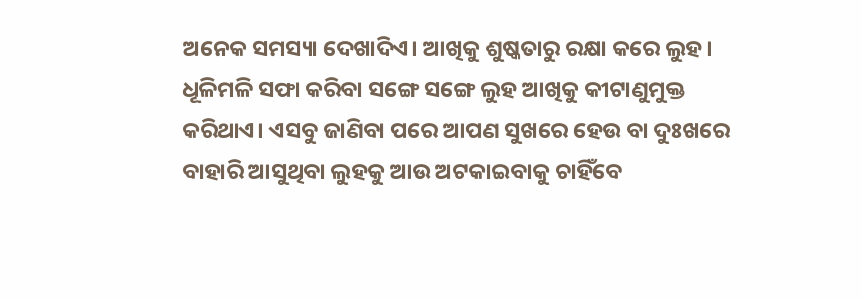ଅନେକ ସମସ୍ୟା ଦେଖାଦିଏ। ଆଖିକୁ ଶୁଷ୍କତାରୁ ରକ୍ଷା କରେ ଲୁହ। ଧୂଳିମଳି ସଫା କରିବା ସଙ୍ଗେ ସଙ୍ଗେ ଲୁହ ଆଖିକୁ କୀଟାଣୁମୁକ୍ତ କରିଥାଏ। ଏସବୁ ଜାଣିବା ପରେ ଆପଣ ସୁଖରେ ହେଉ ବା ଦୁଃଖରେ ବାହାରି ଆସୁଥିବା ଲୁହକୁ ଆଉ ଅଟକାଇବାକୁ ଚାହିଁବେ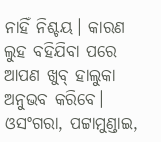ନାହିଁ ନିଶ୍ଚୟ। କାରଣ ଲୁହ ବହିଯିବା ପରେ ଆପଣ ଖୁବ୍ ହାଲୁକା ଅନୁଭବ କରିବେ।
ଓସଂଗରା, ପଟ୍ଟାମୁଣ୍ଡାଇ,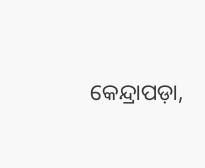କେନ୍ଦ୍ରାପଡ଼ା,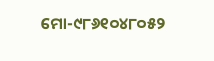ମୋ-୯୮୬୧୦୪୮୦୫୨